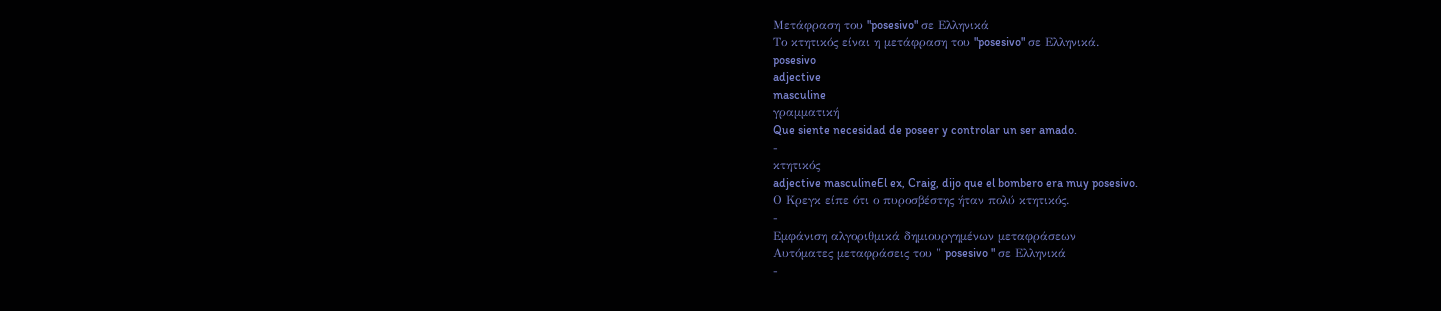Μετάφραση του "posesivo" σε Ελληνικά
Το κτητικός είναι η μετάφραση του "posesivo" σε Ελληνικά.
posesivo
adjective
masculine
γραμματική
Que siente necesidad de poseer y controlar un ser amado.
-
κτητικός
adjective masculineEl ex, Craig, dijo que el bombero era muy posesivo.
Ο Κρεγκ είπε ότι ο πυροσβέστης ήταν πολύ κτητικός.
-
Εμφάνιση αλγοριθμικά δημιουργημένων μεταφράσεων
Αυτόματες μεταφράσεις του " posesivo " σε Ελληνικά
-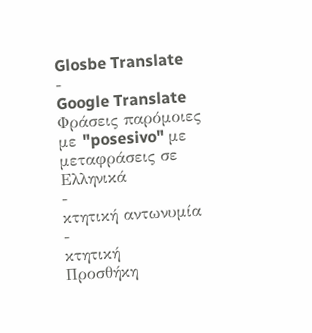Glosbe Translate
-
Google Translate
Φράσεις παρόμοιες με "posesivo" με μεταφράσεις σε Ελληνικά
-
κτητική αντωνυμία
-
κτητική
Προσθήκη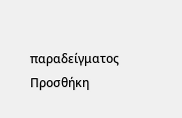παραδείγματος
Προσθήκη